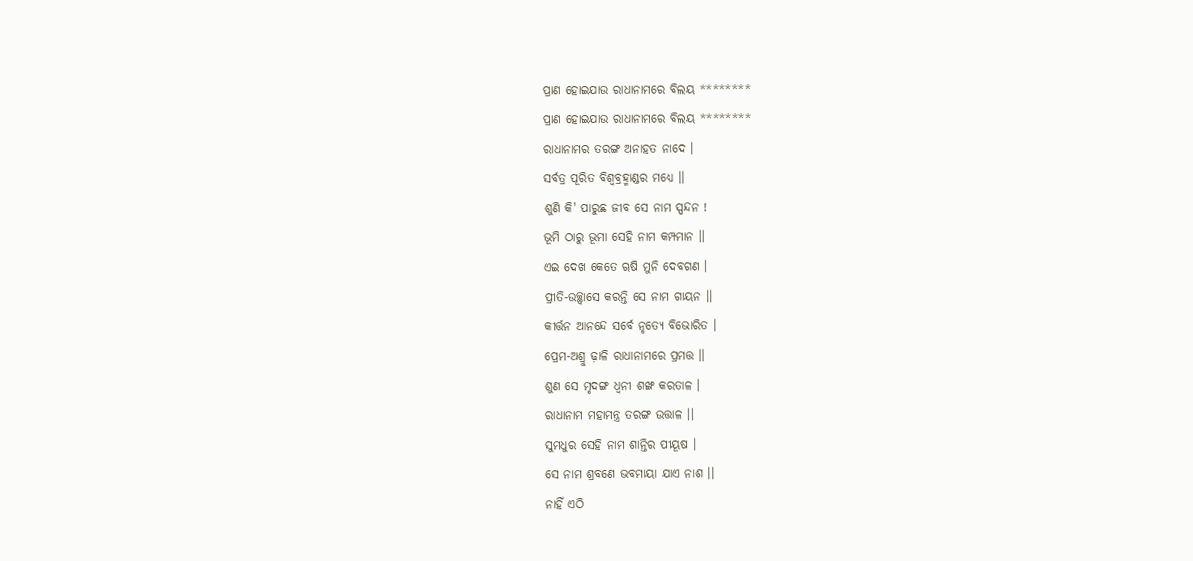ପ୍ରାଣ ହୋଇଯାଉ ରାଧାନାମରେ ବିଲୟ ********
ପ୍ରାଣ ହୋଇଯାଉ ରାଧାନାମରେ ବିଲୟ ********
ରାଧାନାମର ତରଙ୍ଗ ଅନାହତ ନାଦେ ।
ସର୍ବତ୍ର ପୂରିତ ବିଶ୍ୱବ୍ରହ୍ମାଣ୍ଡର ମଧ୍ୟେ ।।
ଶୁଣି କି' ପାରୁଛ ଜୀବ ସେ ନାମ ସ୍ପନ୍ଦନ !
ଭୂମି ଠାରୁ ଭୂମା ସେହି ନାମ କମ୍ପମାନ ।।
ଏଇ ଦେଖ କେତେ ୠଷି ମୁନି ଦେବଗଣ ।
ପ୍ରୀତି-ଉଚ୍ଛ୍ୱାସେ କରନ୍ତି ସେ ନାମ ଗାୟନ ।।
କୀର୍ତ୍ତନ ଆନନ୍ଦେ ସର୍ବେ ନୃତ୍ୟେ ବିଭୋରିତ ।
ପ୍ରେମ-ଅଶ୍ରୁ ଢ଼ାଳି ରାଧାନାମରେ ପ୍ରମତ୍ତ ।।
ଶୁଣ ସେ ମୃଦଙ୍ଗ ଧ୍ଵନୀ ଶଙ୍ଖ କରତାଳ ।
ରାଧାନାମ ମହାମନ୍ତ୍ର ତରଙ୍ଗ ଉତ୍ତାଳ ।।
ସୁମଧୁର ସେହି ନାମ ଶାନ୍ତିର ପୀୟୂଷ ।
ସେ ନାମ ଶ୍ରବଣେ ଭବମାୟା ଯାଏ ନାଶ ।।
ନାହିଁ ଏଠି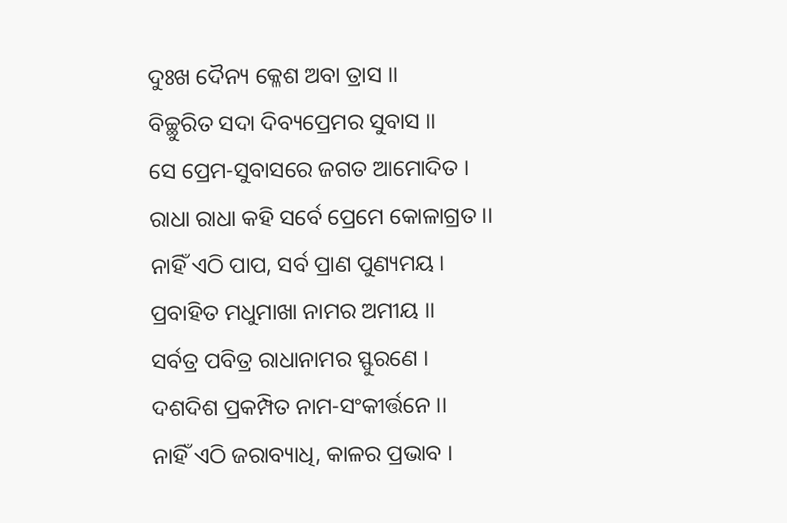ଦୁଃଖ ଦୈନ୍ୟ କ୍ଳେଶ ଅବା ତ୍ରାସ ।।
ବିଚ୍ଛୁରିତ ସଦା ଦିବ୍ୟପ୍ରେମର ସୁବାସ ।।
ସେ ପ୍ରେମ-ସୁବାସରେ ଜଗତ ଆମୋଦିତ ।
ରାଧା ରାଧା କହି ସର୍ବେ ପ୍ରେମେ କୋଳାଗ୍ରତ ।।
ନାହିଁ ଏଠି ପାପ, ସର୍ବ ପ୍ରାଣ ପୁଣ୍ୟମୟ ।
ପ୍ରବାହିତ ମଧୁମାଖା ନାମର ଅମୀୟ ।।
ସର୍ବତ୍ର ପବିତ୍ର ରାଧାନାମର ସ୍ଫୁରଣେ ।
ଦଶଦିଶ ପ୍ରକମ୍ପିତ ନାମ-ସଂକୀର୍ତ୍ତନେ ।।
ନାହିଁ ଏଠି ଜରାବ୍ୟାଧି, କାଳର ପ୍ରଭାବ ।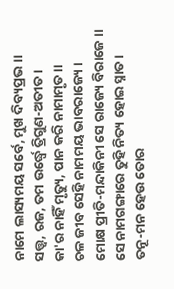ନାମେ ଲାସ୍ୟମୟ ସର୍ବେ, ମୁଖ ଦିବ୍ୟପ୍ରଭ ।।
ସତ୍ତ୍ଵ, ରଜ, ତମ ଉର୍ଦ୍ଧ୍ଵେ ତ୍ରିଗୁଣ-ଅତୀତ ।
କା'ର ନାହିଁ ମୃତ୍ୟୁ, ପାନ କରି ନାମାମୃତ ।।
ଚଳ ଜୀବ ସେହି ନାମମୟ ଭାବରାଜ୍ୟେ ।
ମୋକ୍ଷ ପ୍ରୀତି-ମନ୍ଦାକିନୀ ସେ ରାଜ୍ୟେ ବିରାଜେ ।।
ସେ ନାମଗଙ୍ଗାରେ ତୁହି ନିତ୍ୟ ହୋଇ ସ୍ନାତ ।
ତନୂ-ମନ ହେଉ ତୋର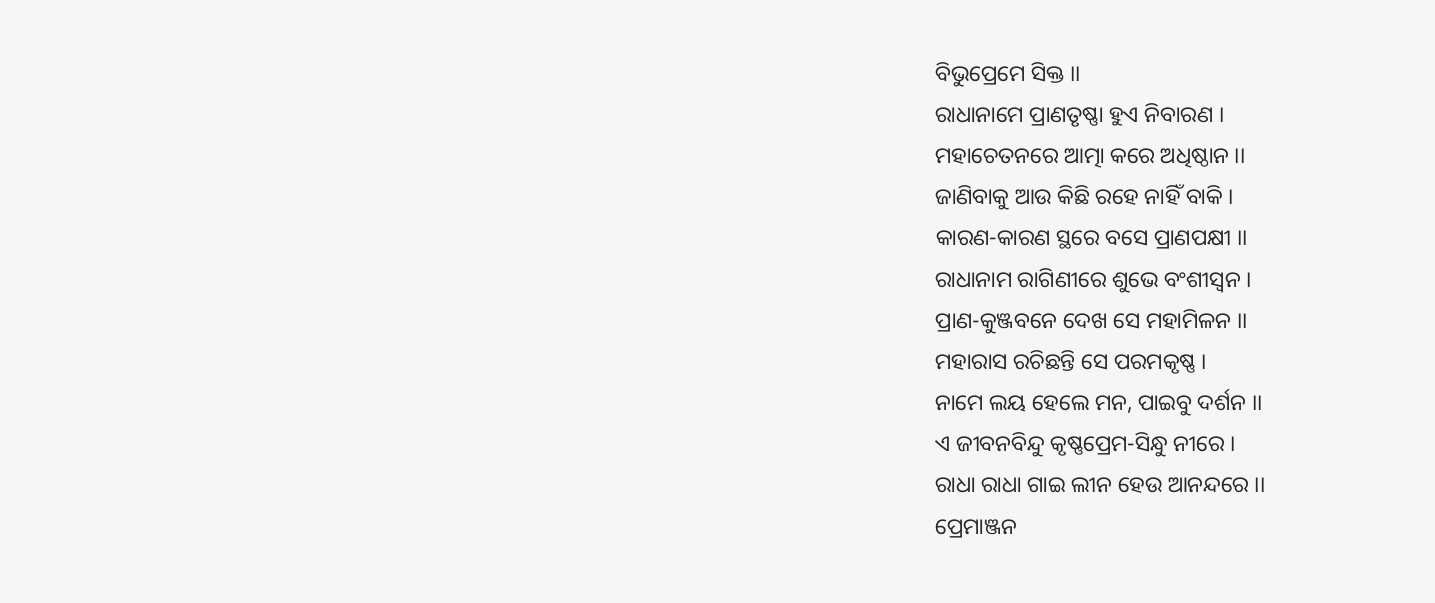ବିଭୁପ୍ରେମେ ସିକ୍ତ ।।
ରାଧାନାମେ ପ୍ରାଣତୃଷ୍ଣା ହୁଏ ନିବାରଣ ।
ମହାଚେତନରେ ଆତ୍ମା କରେ ଅଧିଷ୍ଠାନ ।।
ଜାଣିବାକୁ ଆଉ କିଛି ରହେ ନାହିଁ ବାକି ।
କାରଣ-କାରଣ ସ୍ଥରେ ବସେ ପ୍ରାଣପକ୍ଷୀ ।।
ରାଧାନାମ ରାଗିଣୀରେ ଶୁଭେ ବଂଶୀସ୍ଵନ ।
ପ୍ରାଣ-କୁଞ୍ଜବନେ ଦେଖ ସେ ମହାମିଳନ ।।
ମହାରାସ ରଚିଛନ୍ତି ସେ ପରମକୃଷ୍ଣ ।
ନାମେ ଲୟ ହେଲେ ମନ, ପାଇବୁ ଦର୍ଶନ ।।
ଏ ଜୀବନବିନ୍ଦୁ କୃଷ୍ଣପ୍ରେମ-ସିନ୍ଧୁ ନୀରେ ।
ରାଧା ରାଧା ଗାଇ ଲୀନ ହେଉ ଆନନ୍ଦରେ ।।
ପ୍ରେମାଞ୍ଜନ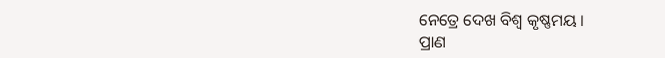ନେତ୍ରେ ଦେଖ ବିଶ୍ଵ କୃଷ୍ଣମୟ ।
ପ୍ରାଣ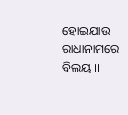ହୋଇଯାଉ ରାଧାନାମରେ ବିଲୟ ।।